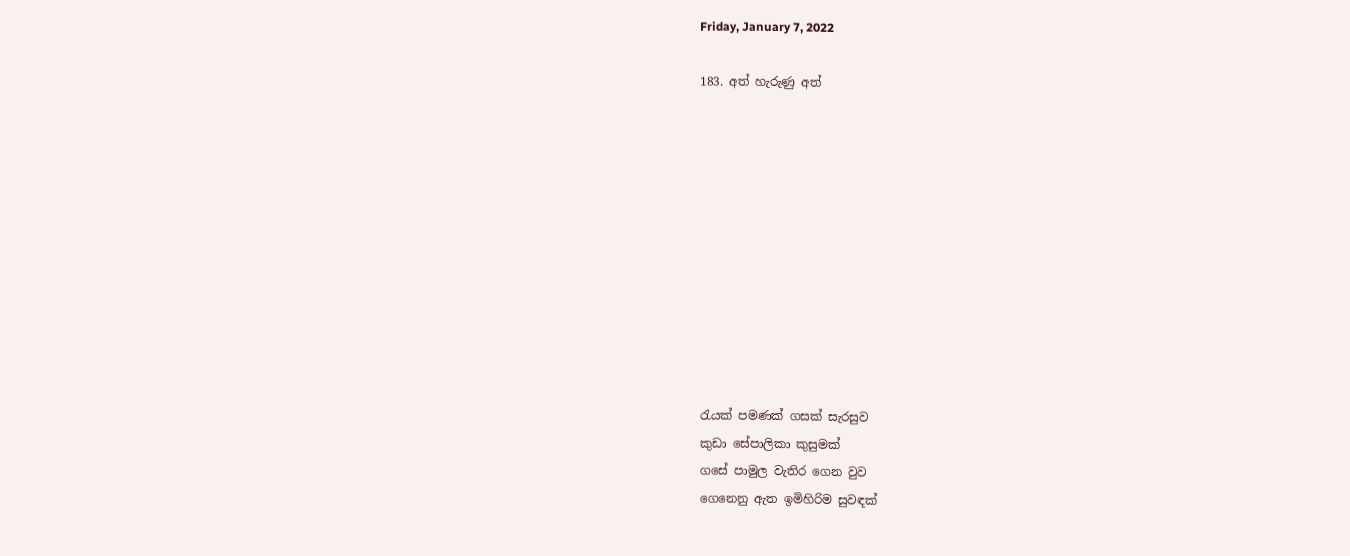Friday, January 7, 2022

183. අත් හැරුණු අත්











රැයක් පමණක් ගසක් සැරසුව
කුඩා සේපාලිකා කුසුමක්
ගසේ පාමුල වැතිර ගෙන වුව
ගෙනෙනු ඇත ඉමිහිරිම සුවඳක්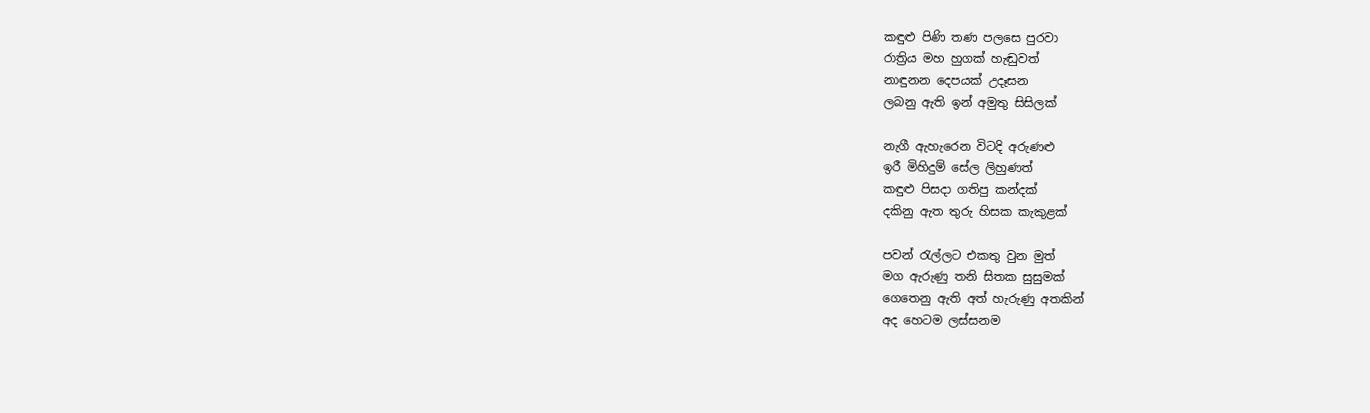කඳුළු පිණි තණ පලසෙ පුරවා
රාත්‍රිය මහ හුගක් හැඬුවත්
නාඳුනන දෙපයක් උදෑසන
ලබනු ඇති ඉන් අමුතු සිසිලක්

නැගී ඇහැරෙන විටදි අරුණළු
ඉරී මිහිදුම් සේල ලිහුණත්
කඳුළු පිසදා ගතිපු කන්දක්
දකිනු ඇත තුරු හිසක කැකුළක්

පවන් රැල්ලට එකතු වුන මුත්
මග ඇරුණු තනි සිතක සුසුමක්
ගෙතෙනු ඇති අත් හැරුණු අතකින්
අද හෙටම ලස්සනම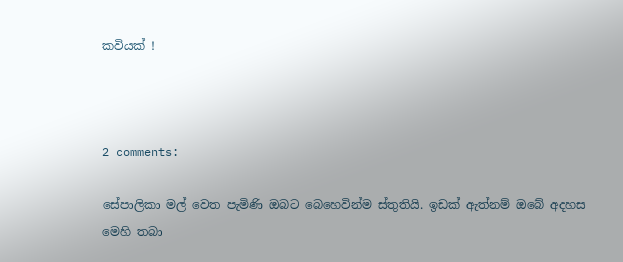කවියක් !



2 comments:

සේපාලිකා මල් වෙත පැමිණි ඔබට බෙහෙවින්ම ස්තුතියි. ඉඩක් ඇත්නම් ඔබේ අදහස මෙහි තබා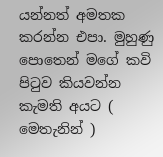යන්නත් අමතක කරන්න එපා. මුහුණු පොතෙන් මගේ කවි පිටුව කියවන්න කැමති අයට ( මෙතැනින් )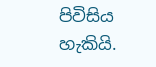පිවිසිය හැකියි.